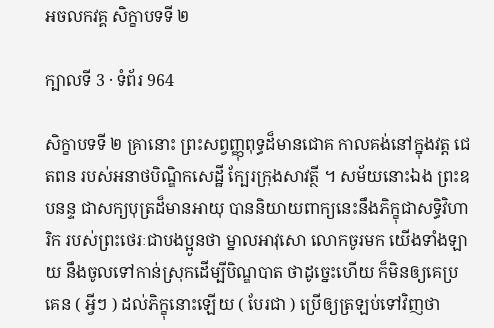អចលកវគ្គ សិក្ខាបទទី ២

ក្បាលទី 3 · ទំព័រ 964

សិក្ខាបទទី ២ គ្រានោះ ព្រះសព្វញ្ញុពុទ្ធដ៏មានជោគ កាលគង់នៅក្នុងវត្ត ជេតពន របស់អនាថបិណ្ឌិកសេដ្ឋី ក្បែរក្រុងសាវត្ថី ។ សម័យនោះឯង ព្រះឧបនន្ទ ជាសក្យបុត្រដ៏មានអាយុ បាននិយាយពាក្យនេះនឹងភិក្ខុជាសទ្ធិវិហារិក របស់ព្រះថេរៈជាបងប្អូនថា ម្នាលអាវុសោ លោកចូរមក យើងទាំងឡាយ នឹងចូលទៅកាន់ស្រុកដើម្បីបិណ្ឌបាត ថាដូច្នេះហើយ ក៏មិនឲ្យគេប្រគេន ( អ្វីៗ ) ដល់ភិក្ខុនោះឡើយ ( បែរជា ) ប្រើឲ្យត្រឡប់ទៅវិញថា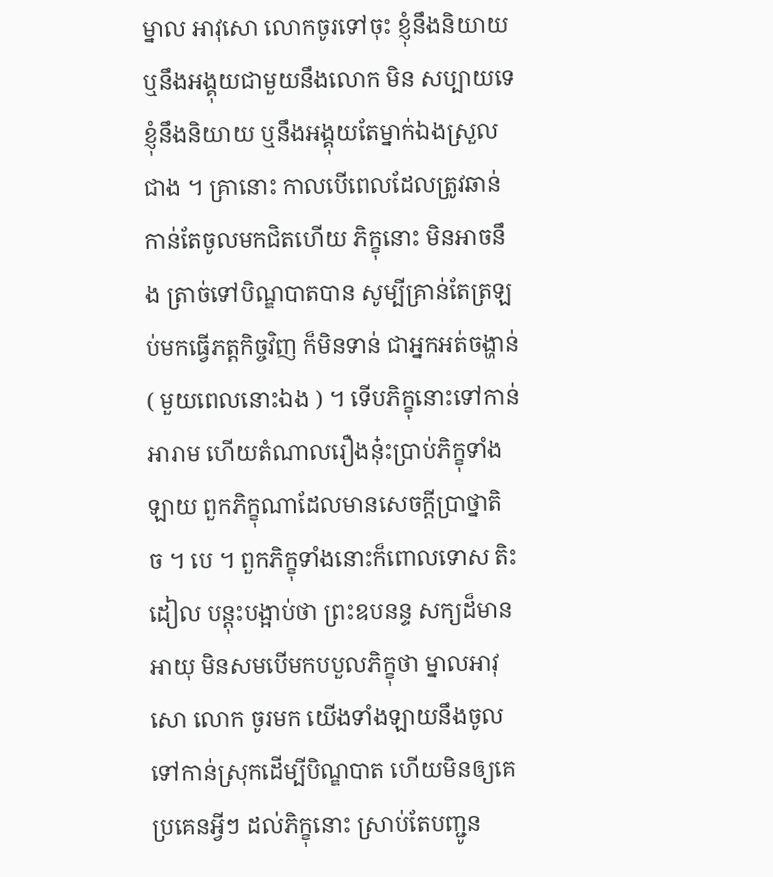ម្នាល អាវុសោ លោកចូរទៅចុះ ខ្ញុំនឹងនិយាយ ឬនឹងអង្គុយជាមួយនឹងលោក មិន សប្បាយទេ ខ្ញុំនឹងនិយាយ ឬនឹងអង្គុយតែម្នាក់ឯងស្រួលជាង ។ គ្រានោះ កាលបើពេលដែលត្រូវឆាន់កាន់តែចូលមកជិតហើយ ភិក្ខុនោះ មិនអាចនឹង ត្រាច់ទៅបិណ្ឌបាតបាន សូម្បីគ្រាន់តែត្រឡប់មកធ្វើភត្តកិច្ចវិញ ក៏មិនទាន់ ជាអ្នកអត់ចង្ហាន់ ( មួយពេលនោះឯង ) ។ ទើបភិក្ខុនោះទៅកាន់អារាម ហើយតំណាលរឿងនុ៎ះប្រាប់ភិក្ខុទាំងឡាយ ពួកភិក្ខុណាដែលមានសេចក្តីប្រាថ្នាតិ ច ។ បេ ។ ពួកភិក្ខុទាំងនោះក៏ពោលទោស តិះដៀល បន្តុះបង្អាប់ថា ព្រះឧបនន្ទ សក្យដ៏មានអាយុ មិនសមបើមកបបួលភិក្ខុថា ម្នាលអាវុសោ លោក ចូរមក យើងទាំងឡាយនឹងចូលទៅកាន់ស្រុកដើម្បីបិណ្ឌបាត ហើយមិនឲ្យគេ ប្រគេនអ្វីៗ ដល់ភិក្ខុនោះ ស្រាប់តែបញ្ជូន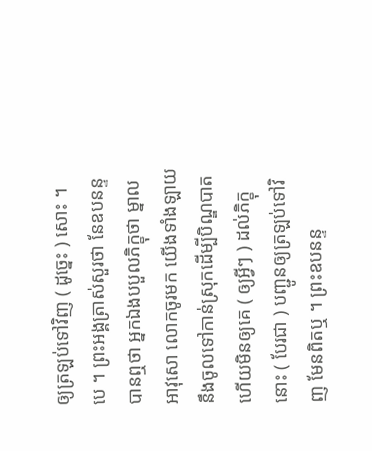ឲ្យត្រឡប់ទៅវិញ ( ដូច្នេះ ) សោះ ។ បេ ។ ព្រះអង្គត្រាស់សួរថា នែឧបនន្ទ បានឮថា អ្នកឯងបបួលភិក្ខុថា ម្នាល អាវុសោ លោកចូរមក យើងទាំងឡាយនឹងចូលទៅកាន់ស្រុកដើម្បីបិណ្ឌបាត ហើយមិនឲ្យគេ ( ឲ្យអ្វីៗ ) ដល់ភិក្ខុនោះ ( បែរជា ) បញ្ជូនឲ្យត្រឡប់ទៅវិញ មែនពិតឬ ។ ព្រះឧបនន្ទ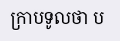ក្រាបទូលថា ប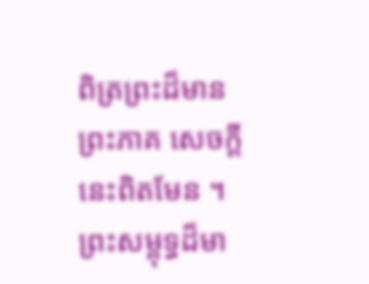ពិត្រព្រះដ៏មានព្រះភាគ សេចក្តី នេះពិតមែន ។ ព្រះសម្ពុទ្ធដ៏មា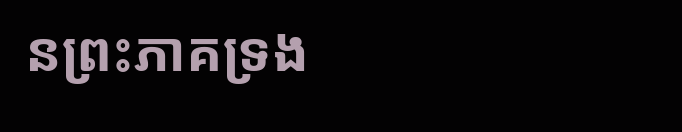នព្រះភាគទ្រង